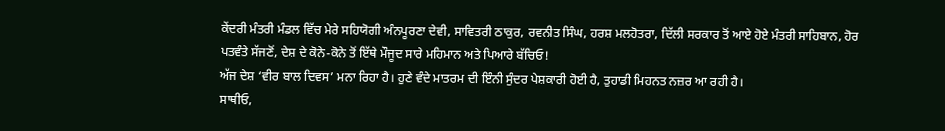ਕੇਂਦਰੀ ਮੰਤਰੀ ਮੰਡਲ ਵਿੱਚ ਮੇਰੇ ਸਹਿਯੋਗੀ ਅੰਨਪੂਰਣਾ ਦੇਵੀ, ਸਾਵਿਤਰੀ ਠਾਕੁਰ, ਰਵਨੀਤ ਸਿੰਘ, ਹਰਸ਼ ਮਲਹੋਤਰਾ, ਦਿੱਲੀ ਸਰਕਾਰ ਤੋਂ ਆਏ ਹੋਏ ਮੰਤਰੀ ਸਾਹਿਬਾਨ, ਹੋਰ ਪਤਵੰਤੇ ਸੱਜਣੋਂ, ਦੇਸ਼ ਦੇ ਕੋਨੇ-ਕੋਨੇ ਤੋਂ ਇੱਥੇ ਮੌਜੂਦ ਸਾਰੇ ਮਹਿਮਾਨ ਅਤੇ ਪਿਆਰੇ ਬੱਚਿਓ!
ਅੱਜ ਦੇਸ਼ ‘ਵੀਰ ਬਾਲ ਦਿਵਸ’ ਮਨਾ ਰਿਹਾ ਹੈ। ਹੁਣੇ ਵੰਦੇ ਮਾਤਰਮ ਦੀ ਇੰਨੀ ਸੁੰਦਰ ਪੇਸ਼ਕਾਰੀ ਹੋਈ ਹੈ, ਤੁਹਾਡੀ ਮਿਹਨਤ ਨਜ਼ਰ ਆ ਰਹੀ ਹੈ।
ਸਾਥੀਓ,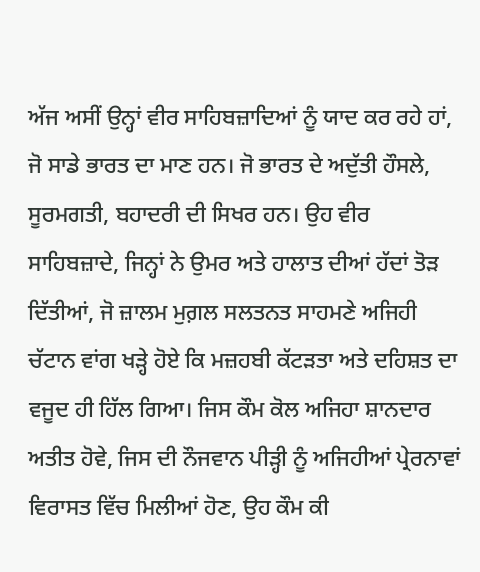ਅੱਜ ਅਸੀਂ ਉਨ੍ਹਾਂ ਵੀਰ ਸਾਹਿਬਜ਼ਾਦਿਆਂ ਨੂੰ ਯਾਦ ਕਰ ਰਹੇ ਹਾਂ, ਜੋ ਸਾਡੇ ਭਾਰਤ ਦਾ ਮਾਣ ਹਨ। ਜੋ ਭਾਰਤ ਦੇ ਅਦੁੱਤੀ ਹੌਸਲੇ, ਸੂਰਮਗਤੀ, ਬਹਾਦਰੀ ਦੀ ਸਿਖਰ ਹਨ। ਉਹ ਵੀਰ ਸਾਹਿਬਜ਼ਾਦੇ, ਜਿਨ੍ਹਾਂ ਨੇ ਉਮਰ ਅਤੇ ਹਾਲਾਤ ਦੀਆਂ ਹੱਦਾਂ ਤੋੜ ਦਿੱਤੀਆਂ, ਜੋ ਜ਼ਾਲਮ ਮੁਗ਼ਲ ਸਲਤਨਤ ਸਾਹਮਣੇ ਅਜਿਹੀ ਚੱਟਾਨ ਵਾਂਗ ਖੜ੍ਹੇ ਹੋਏ ਕਿ ਮਜ਼ਹਬੀ ਕੱਟੜਤਾ ਅਤੇ ਦਹਿਸ਼ਤ ਦਾ ਵਜੂਦ ਹੀ ਹਿੱਲ ਗਿਆ। ਜਿਸ ਕੌਮ ਕੋਲ ਅਜਿਹਾ ਸ਼ਾਨਦਾਰ ਅਤੀਤ ਹੋਵੇ, ਜਿਸ ਦੀ ਨੌਜਵਾਨ ਪੀੜ੍ਹੀ ਨੂੰ ਅਜਿਹੀਆਂ ਪ੍ਰੇਰਨਾਵਾਂ ਵਿਰਾਸਤ ਵਿੱਚ ਮਿਲੀਆਂ ਹੋਣ, ਉਹ ਕੌਮ ਕੀ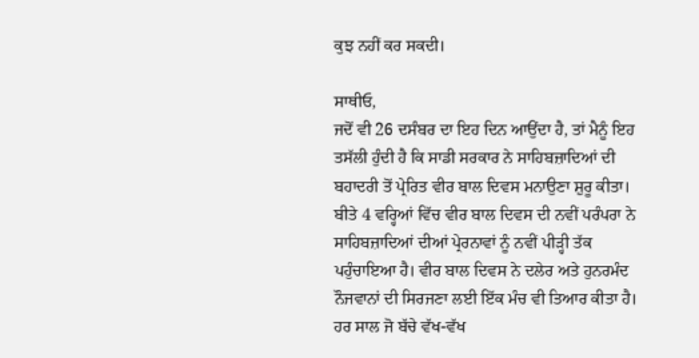ਕੁਝ ਨਹੀਂ ਕਰ ਸਕਦੀ।

ਸਾਥੀਓ,
ਜਦੋਂ ਵੀ 26 ਦਸੰਬਰ ਦਾ ਇਹ ਦਿਨ ਆਉਂਦਾ ਹੈ, ਤਾਂ ਮੈਨੂੰ ਇਹ ਤਸੱਲੀ ਹੁੰਦੀ ਹੈ ਕਿ ਸਾਡੀ ਸਰਕਾਰ ਨੇ ਸਾਹਿਬਜ਼ਾਦਿਆਂ ਦੀ ਬਹਾਦਰੀ ਤੋਂ ਪ੍ਰੇਰਿਤ ਵੀਰ ਬਾਲ ਦਿਵਸ ਮਨਾਉਣਾ ਸ਼ੁਰੂ ਕੀਤਾ। ਬੀਤੇ 4 ਵਰ੍ਹਿਆਂ ਵਿੱਚ ਵੀਰ ਬਾਲ ਦਿਵਸ ਦੀ ਨਵੀਂ ਪਰੰਪਰਾ ਨੇ ਸਾਹਿਬਜ਼ਾਦਿਆਂ ਦੀਆਂ ਪ੍ਰੇਰਨਾਵਾਂ ਨੂੰ ਨਵੀਂ ਪੀੜ੍ਹੀ ਤੱਕ ਪਹੁੰਚਾਇਆ ਹੈ। ਵੀਰ ਬਾਲ ਦਿਵਸ ਨੇ ਦਲੇਰ ਅਤੇ ਹੁਨਰਮੰਦ ਨੌਜਵਾਨਾਂ ਦੀ ਸਿਰਜਣਾ ਲਈ ਇੱਕ ਮੰਚ ਵੀ ਤਿਆਰ ਕੀਤਾ ਹੈ। ਹਰ ਸਾਲ ਜੋ ਬੱਚੇ ਵੱਖ-ਵੱਖ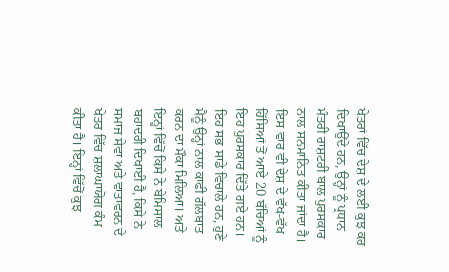ਖੇਤਰਾਂ ਵਿੱਚ ਦੇਸ਼ ਦੇ ਲਈ ਕੁਝ ਕਰ ਦਿਖਾਉਂਦੇ ਹਨ, ਉਨ੍ਹਾਂ ਨੂੰ ਪ੍ਰਧਾਨ ਮੰਤਰੀ ਰਾਸ਼ਟਰੀ ਬਾਲ ਪੁਰਸਕਾਰ ਨਾਲ ਸਨਮਾਨਿਤ ਕੀਤਾ ਜਾਂਦਾ ਹੈ। ਇਸ ਵਾਰ ਵੀ ਦੇਸ਼ ਦੇ ਵੱਖ-ਵੱਖ ਹਿੱਸਿਆਂ ਤੋਂ ਆਏ 20 ਬੱਚਿਆਂ ਨੂੰ ਇਹ ਪੁਰਸਕਾਰ ਦਿੱਤੇ ਗਏ ਹਨ। ਇਹ ਸਭ ਸਾਡੇ ਵਿਚਾਲੇ ਹਨ, ਹੁਣੇ ਮੈਨੂੰ ਉਨ੍ਹਾਂ ਨਾਲ ਕਾਫੀ ਗੱਲਬਾਤ ਕਰਨ ਦਾ ਮੌਕਾ ਮਿਲਿਆ। ਅਤੇ ਇਨ੍ਹਾਂ ਵਿੱਚੋਂ ਕਿਸੇ ਨੇ ਬੇਮਿਸਾਲ ਬਹਾਦਰੀ ਦਿਖਾਈ ਹੈ, ਕਿਸੇ ਨੇ ਸਮਾਜ ਸੇਵਾ ਅਤੇ ਵਾਤਾਵਰਨ ਦੇ ਖੇਤਰ ਵਿੱਚ ਸ਼ਲਾਘਾਯੋਗ ਕੰਮ ਕੀਤਾ ਹੈ। ਇਨ੍ਹਾਂ ਵਿੱਚੋਂ ਕੁਝ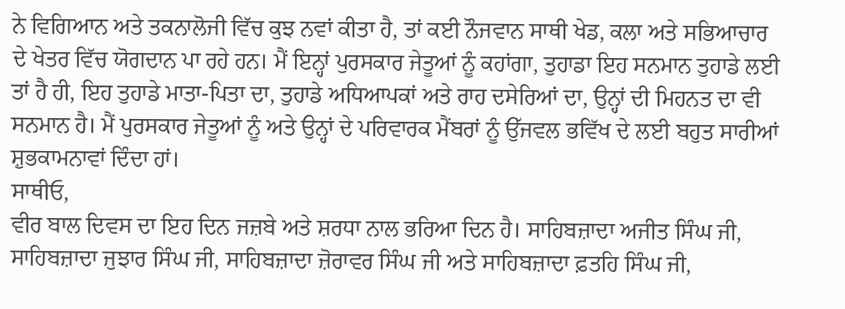ਨੇ ਵਿਗਿਆਨ ਅਤੇ ਤਕਨਾਲੋਜੀ ਵਿੱਚ ਕੁਝ ਨਵਾਂ ਕੀਤਾ ਹੈ, ਤਾਂ ਕਈ ਨੌਜਵਾਨ ਸਾਥੀ ਖੇਡ, ਕਲਾ ਅਤੇ ਸਭਿਆਚਾਰ ਦੇ ਖੇਤਰ ਵਿੱਚ ਯੋਗਦਾਨ ਪਾ ਰਹੇ ਹਨ। ਮੈਂ ਇਨ੍ਹਾਂ ਪੁਰਸਕਾਰ ਜੇਤੂਆਂ ਨੂੰ ਕਹਾਂਗਾ, ਤੁਹਾਡਾ ਇਹ ਸਨਮਾਨ ਤੁਹਾਡੇ ਲਈ ਤਾਂ ਹੈ ਹੀ, ਇਹ ਤੁਹਾਡੇ ਮਾਤਾ-ਪਿਤਾ ਦਾ, ਤੁਹਾਡੇ ਅਧਿਆਪਕਾਂ ਅਤੇ ਰਾਹ ਦਸੇਰਿਆਂ ਦਾ, ਉਨ੍ਹਾਂ ਦੀ ਮਿਹਨਤ ਦਾ ਵੀ ਸਨਮਾਨ ਹੈ। ਮੈਂ ਪੁਰਸਕਾਰ ਜੇਤੂਆਂ ਨੂੰ ਅਤੇ ਉਨ੍ਹਾਂ ਦੇ ਪਰਿਵਾਰਕ ਮੈਂਬਰਾਂ ਨੂੰ ਉੱਜਵਲ ਭਵਿੱਖ ਦੇ ਲਈ ਬਹੁਤ ਸਾਰੀਆਂ ਸ਼ੁਭਕਾਮਨਾਵਾਂ ਦਿੰਦਾ ਹਾਂ।
ਸਾਥੀਓ,
ਵੀਰ ਬਾਲ ਦਿਵਸ ਦਾ ਇਹ ਦਿਨ ਜਜ਼ਬੇ ਅਤੇ ਸ਼ਰਧਾ ਨਾਲ ਭਰਿਆ ਦਿਨ ਹੈ। ਸਾਹਿਬਜ਼ਾਦਾ ਅਜੀਤ ਸਿੰਘ ਜੀ, ਸਾਹਿਬਜ਼ਾਦਾ ਜੁਝਾਰ ਸਿੰਘ ਜੀ, ਸਾਹਿਬਜ਼ਾਦਾ ਜ਼ੋਰਾਵਰ ਸਿੰਘ ਜੀ ਅਤੇ ਸਾਹਿਬਜ਼ਾਦਾ ਫ਼ਤਹਿ ਸਿੰਘ ਜੀ,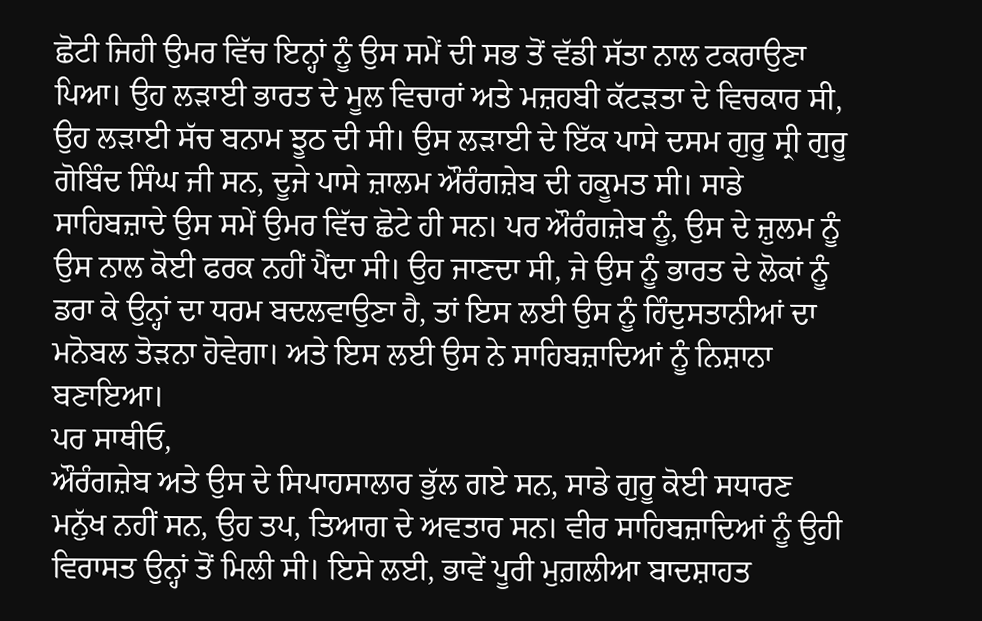ਛੋਟੀ ਜਿਹੀ ਉਮਰ ਵਿੱਚ ਇਨ੍ਹਾਂ ਨੂੰ ਉਸ ਸਮੇਂ ਦੀ ਸਭ ਤੋਂ ਵੱਡੀ ਸੱਤਾ ਨਾਲ ਟਕਰਾਉਣਾ ਪਿਆ। ਉਹ ਲੜਾਈ ਭਾਰਤ ਦੇ ਮੂਲ ਵਿਚਾਰਾਂ ਅਤੇ ਮਜ਼ਹਬੀ ਕੱਟੜਤਾ ਦੇ ਵਿਚਕਾਰ ਸੀ, ਉਹ ਲੜਾਈ ਸੱਚ ਬਨਾਮ ਝੂਠ ਦੀ ਸੀ। ਉਸ ਲੜਾਈ ਦੇ ਇੱਕ ਪਾਸੇ ਦਸਮ ਗੁਰੂ ਸ੍ਰੀ ਗੁਰੂ ਗੋਬਿੰਦ ਸਿੰਘ ਜੀ ਸਨ, ਦੂਜੇ ਪਾਸੇ ਜ਼ਾਲਮ ਔਰੰਗਜ਼ੇਬ ਦੀ ਹਕੂਮਤ ਸੀ। ਸਾਡੇ ਸਾਹਿਬਜ਼ਾਦੇ ਉਸ ਸਮੇਂ ਉਮਰ ਵਿੱਚ ਛੋਟੇ ਹੀ ਸਨ। ਪਰ ਔਰੰਗਜ਼ੇਬ ਨੂੰ, ਉਸ ਦੇ ਜ਼ੁਲਮ ਨੂੰ ਉਸ ਨਾਲ ਕੋਈ ਫਰਕ ਨਹੀਂ ਪੈਂਦਾ ਸੀ। ਉਹ ਜਾਣਦਾ ਸੀ, ਜੇ ਉਸ ਨੂੰ ਭਾਰਤ ਦੇ ਲੋਕਾਂ ਨੂੰ ਡਰਾ ਕੇ ਉਨ੍ਹਾਂ ਦਾ ਧਰਮ ਬਦਲਵਾਉਣਾ ਹੈ, ਤਾਂ ਇਸ ਲਈ ਉਸ ਨੂੰ ਹਿੰਦੁਸਤਾਨੀਆਂ ਦਾ ਮਨੋਬਲ ਤੋੜਨਾ ਹੋਵੇਗਾ। ਅਤੇ ਇਸ ਲਈ ਉਸ ਨੇ ਸਾਹਿਬਜ਼ਾਦਿਆਂ ਨੂੰ ਨਿਸ਼ਾਨਾ ਬਣਾਇਆ।
ਪਰ ਸਾਥੀਓ,
ਔਰੰਗਜ਼ੇਬ ਅਤੇ ਉਸ ਦੇ ਸਿਪਾਹਸਾਲਾਰ ਭੁੱਲ ਗਏ ਸਨ, ਸਾਡੇ ਗੁਰੂ ਕੋਈ ਸਧਾਰਣ ਮਨੁੱਖ ਨਹੀਂ ਸਨ, ਉਹ ਤਪ, ਤਿਆਗ ਦੇ ਅਵਤਾਰ ਸਨ। ਵੀਰ ਸਾਹਿਬਜ਼ਾਦਿਆਂ ਨੂੰ ਉਹੀ ਵਿਰਾਸਤ ਉਨ੍ਹਾਂ ਤੋਂ ਮਿਲੀ ਸੀ। ਇਸੇ ਲਈ, ਭਾਵੇਂ ਪੂਰੀ ਮੁਗ਼ਲੀਆ ਬਾਦਸ਼ਾਹਤ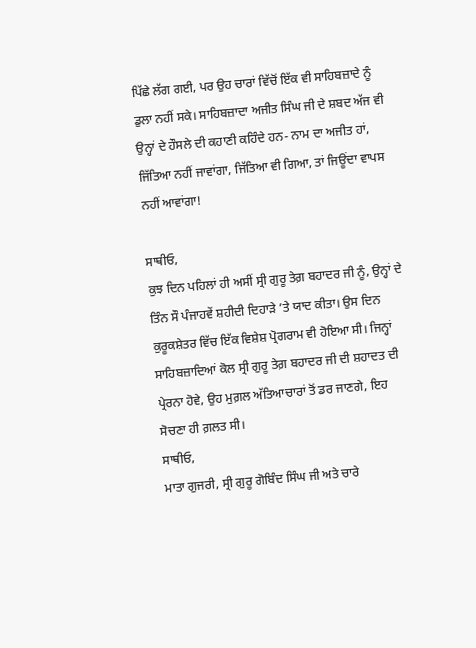ਪਿੱਛੇ ਲੱਗ ਗਈ, ਪਰ ਉਹ ਚਾਰਾਂ ਵਿੱਚੋਂ ਇੱਕ ਵੀ ਸਾਹਿਬਜ਼ਾਦੇ ਨੂੰ ਡੁਲਾ ਨਹੀਂ ਸਕੇ। ਸਾਹਿਬਜ਼ਾਦਾ ਅਜੀਤ ਸਿੰਘ ਜੀ ਦੇ ਸ਼ਬਦ ਅੱਜ ਵੀ ਉਨ੍ਹਾਂ ਦੇ ਹੌਸਲੇ ਦੀ ਕਹਾਣੀ ਕਹਿੰਦੇ ਹਨ- ਨਾਮ ਦਾ ਅਜੀਤ ਹਾਂ, ਜਿੱਤਿਆ ਨਹੀਂ ਜਾਵਾਂਗਾ, ਜਿੱਤਿਆ ਵੀ ਗਿਆ, ਤਾਂ ਜਿਊਂਦਾ ਵਾਪਸ ਨਹੀਂ ਆਵਾਂਗਾ!

ਸਾਥੀਓ,
ਕੁਝ ਦਿਨ ਪਹਿਲਾਂ ਹੀ ਅਸੀਂ ਸ੍ਰੀ ਗੁਰੂ ਤੇਗ਼ ਬਹਾਦਰ ਜੀ ਨੂੰ, ਉਨ੍ਹਾਂ ਦੇ ਤਿੰਨ ਸੌ ਪੰਜਾਹਵੇਂ ਸ਼ਹੀਦੀ ਦਿਹਾੜੇ ’ਤੇ ਯਾਦ ਕੀਤਾ। ਉਸ ਦਿਨ ਕੁਰੂਕਸ਼ੇਤਰ ਵਿੱਚ ਇੱਕ ਵਿਸ਼ੇਸ਼ ਪ੍ਰੋਗਰਾਮ ਵੀ ਹੋਇਆ ਸੀ। ਜਿਨ੍ਹਾਂ ਸਾਹਿਬਜ਼ਾਦਿਆਂ ਕੋਲ ਸ੍ਰੀ ਗੁਰੂ ਤੇਗ਼ ਬਹਾਦਰ ਜੀ ਦੀ ਸ਼ਹਾਦਤ ਦੀ ਪ੍ਰੇਰਨਾ ਹੋਵੇ, ਉਹ ਮੁਗ਼ਲ ਅੱਤਿਆਚਾਰਾਂ ਤੋਂ ਡਰ ਜਾਣਗੇ, ਇਹ ਸੋਚਣਾ ਹੀ ਗ਼ਲਤ ਸੀ।
ਸਾਥੀਓ,
ਮਾਤਾ ਗੁਜਰੀ, ਸ੍ਰੀ ਗੁਰੂ ਗੋਬਿੰਦ ਸਿੰਘ ਜੀ ਅਤੇ ਚਾਰੇ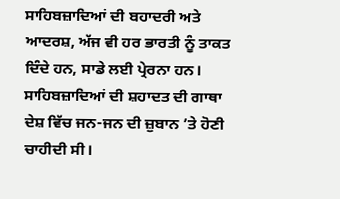ਸਾਹਿਬਜ਼ਾਦਿਆਂ ਦੀ ਬਹਾਦਰੀ ਅਤੇ ਆਦਰਸ਼, ਅੱਜ ਵੀ ਹਰ ਭਾਰਤੀ ਨੂੰ ਤਾਕਤ ਦਿੰਦੇ ਹਨ, ਸਾਡੇ ਲਈ ਪ੍ਰੇਰਨਾ ਹਨ। ਸਾਹਿਬਜ਼ਾਦਿਆਂ ਦੀ ਸ਼ਹਾਦਤ ਦੀ ਗਾਥਾ ਦੇਸ਼ ਵਿੱਚ ਜਨ-ਜਨ ਦੀ ਜ਼ੁਬਾਨ ’ਤੇ ਹੋਣੀ ਚਾਹੀਦੀ ਸੀ।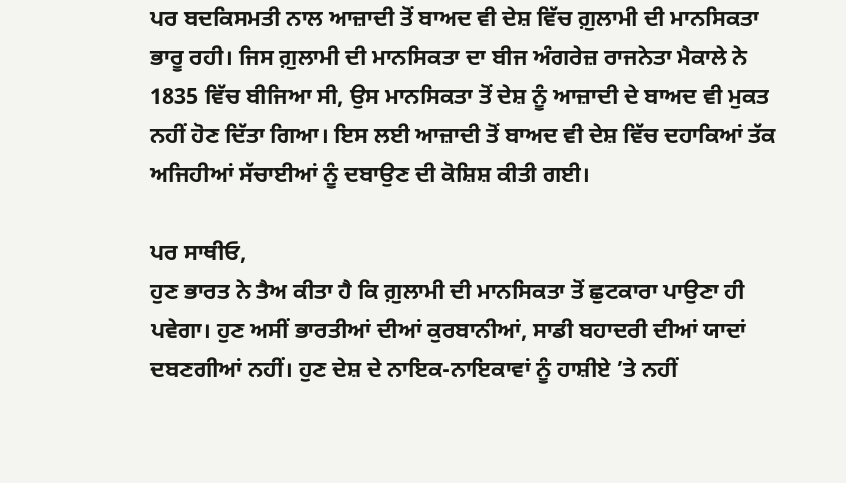ਪਰ ਬਦਕਿਸਮਤੀ ਨਾਲ ਆਜ਼ਾਦੀ ਤੋਂ ਬਾਅਦ ਵੀ ਦੇਸ਼ ਵਿੱਚ ਗ਼ੁਲਾਮੀ ਦੀ ਮਾਨਸਿਕਤਾ ਭਾਰੂ ਰਹੀ। ਜਿਸ ਗ਼ੁਲਾਮੀ ਦੀ ਮਾਨਸਿਕਤਾ ਦਾ ਬੀਜ ਅੰਗਰੇਜ਼ ਰਾਜਨੇਤਾ ਮੈਕਾਲੇ ਨੇ 1835 ਵਿੱਚ ਬੀਜਿਆ ਸੀ, ਉਸ ਮਾਨਸਿਕਤਾ ਤੋਂ ਦੇਸ਼ ਨੂੰ ਆਜ਼ਾਦੀ ਦੇ ਬਾਅਦ ਵੀ ਮੁਕਤ ਨਹੀਂ ਹੋਣ ਦਿੱਤਾ ਗਿਆ। ਇਸ ਲਈ ਆਜ਼ਾਦੀ ਤੋਂ ਬਾਅਦ ਵੀ ਦੇਸ਼ ਵਿੱਚ ਦਹਾਕਿਆਂ ਤੱਕ ਅਜਿਹੀਆਂ ਸੱਚਾਈਆਂ ਨੂੰ ਦਬਾਉਣ ਦੀ ਕੋਸ਼ਿਸ਼ ਕੀਤੀ ਗਈ।

ਪਰ ਸਾਥੀਓ,
ਹੁਣ ਭਾਰਤ ਨੇ ਤੈਅ ਕੀਤਾ ਹੈ ਕਿ ਗ਼ੁਲਾਮੀ ਦੀ ਮਾਨਸਿਕਤਾ ਤੋਂ ਛੁਟਕਾਰਾ ਪਾਉਣਾ ਹੀ ਪਵੇਗਾ। ਹੁਣ ਅਸੀਂ ਭਾਰਤੀਆਂ ਦੀਆਂ ਕੁਰਬਾਨੀਆਂ, ਸਾਡੀ ਬਹਾਦਰੀ ਦੀਆਂ ਯਾਦਾਂ ਦਬਣਗੀਆਂ ਨਹੀਂ। ਹੁਣ ਦੇਸ਼ ਦੇ ਨਾਇਕ-ਨਾਇਕਾਵਾਂ ਨੂੰ ਹਾਸ਼ੀਏ ’ਤੇ ਨਹੀਂ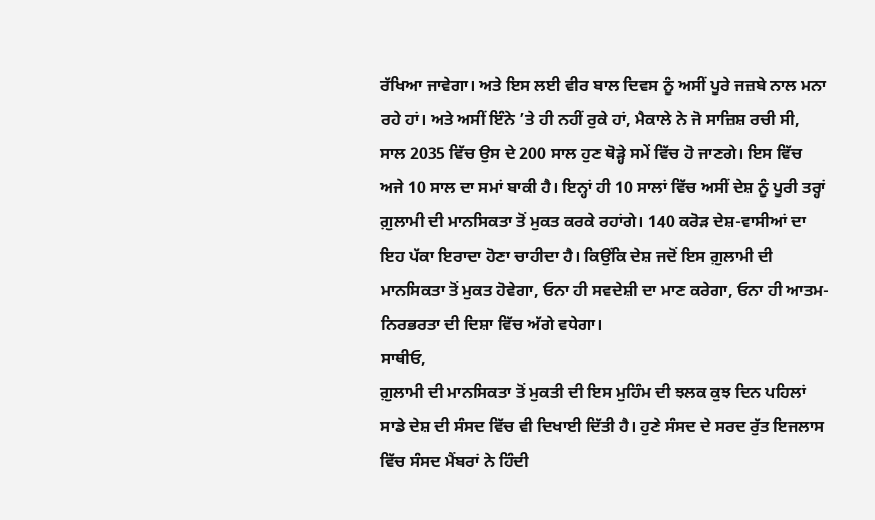ਰੱਖਿਆ ਜਾਵੇਗਾ। ਅਤੇ ਇਸ ਲਈ ਵੀਰ ਬਾਲ ਦਿਵਸ ਨੂੰ ਅਸੀਂ ਪੂਰੇ ਜਜ਼ਬੇ ਨਾਲ ਮਨਾ ਰਹੇ ਹਾਂ। ਅਤੇ ਅਸੀਂ ਇੰਨੇ ’ਤੇ ਹੀ ਨਹੀਂ ਰੁਕੇ ਹਾਂ, ਮੈਕਾਲੇ ਨੇ ਜੋ ਸਾਜ਼ਿਸ਼ ਰਚੀ ਸੀ, ਸਾਲ 2035 ਵਿੱਚ ਉਸ ਦੇ 200 ਸਾਲ ਹੁਣ ਥੋੜ੍ਹੇ ਸਮੇਂ ਵਿੱਚ ਹੋ ਜਾਣਗੇ। ਇਸ ਵਿੱਚ ਅਜੇ 10 ਸਾਲ ਦਾ ਸਮਾਂ ਬਾਕੀ ਹੈ। ਇਨ੍ਹਾਂ ਹੀ 10 ਸਾਲਾਂ ਵਿੱਚ ਅਸੀਂ ਦੇਸ਼ ਨੂੰ ਪੂਰੀ ਤਰ੍ਹਾਂ ਗ਼ੁਲਾਮੀ ਦੀ ਮਾਨਸਿਕਤਾ ਤੋਂ ਮੁਕਤ ਕਰਕੇ ਰਹਾਂਗੇ। 140 ਕਰੋੜ ਦੇਸ਼-ਵਾਸੀਆਂ ਦਾ ਇਹ ਪੱਕਾ ਇਰਾਦਾ ਹੋਣਾ ਚਾਹੀਦਾ ਹੈ। ਕਿਉਂਕਿ ਦੇਸ਼ ਜਦੋਂ ਇਸ ਗ਼ੁਲਾਮੀ ਦੀ ਮਾਨਸਿਕਤਾ ਤੋਂ ਮੁਕਤ ਹੋਵੇਗਾ, ਓਨਾ ਹੀ ਸਵਦੇਸ਼ੀ ਦਾ ਮਾਣ ਕਰੇਗਾ, ਓਨਾ ਹੀ ਆਤਮ-ਨਿਰਭਰਤਾ ਦੀ ਦਿਸ਼ਾ ਵਿੱਚ ਅੱਗੇ ਵਧੇਗਾ।
ਸਾਥੀਓ,
ਗ਼ੁਲਾਮੀ ਦੀ ਮਾਨਸਿਕਤਾ ਤੋਂ ਮੁਕਤੀ ਦੀ ਇਸ ਮੁਹਿੰਮ ਦੀ ਝਲਕ ਕੁਝ ਦਿਨ ਪਹਿਲਾਂ ਸਾਡੇ ਦੇਸ਼ ਦੀ ਸੰਸਦ ਵਿੱਚ ਵੀ ਦਿਖਾਈ ਦਿੱਤੀ ਹੈ। ਹੁਣੇ ਸੰਸਦ ਦੇ ਸਰਦ ਰੁੱਤ ਇਜਲਾਸ ਵਿੱਚ ਸੰਸਦ ਮੈਂਬਰਾਂ ਨੇ ਹਿੰਦੀ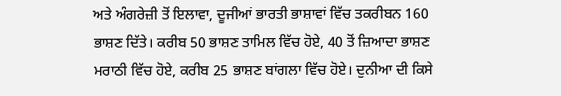ਅਤੇ ਅੰਗਰੇਜ਼ੀ ਤੋਂ ਇਲਾਵਾ, ਦੂਜੀਆਂ ਭਾਰਤੀ ਭਾਸ਼ਾਵਾਂ ਵਿੱਚ ਤਕਰੀਬਨ 160 ਭਾਸ਼ਣ ਦਿੱਤੇ। ਕਰੀਬ 50 ਭਾਸ਼ਣ ਤਾਮਿਲ ਵਿੱਚ ਹੋਏ, 40 ਤੋਂ ਜ਼ਿਆਦਾ ਭਾਸ਼ਣ ਮਰਾਠੀ ਵਿੱਚ ਹੋਏ, ਕਰੀਬ 25 ਭਾਸ਼ਣ ਬਾਂਗਲਾ ਵਿੱਚ ਹੋਏ। ਦੁਨੀਆ ਦੀ ਕਿਸੇ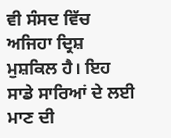ਵੀ ਸੰਸਦ ਵਿੱਚ ਅਜਿਹਾ ਦ੍ਰਿਸ਼ ਮੁਸ਼ਕਿਲ ਹੈ। ਇਹ ਸਾਡੇ ਸਾਰਿਆਂ ਦੇ ਲਈ ਮਾਣ ਦੀ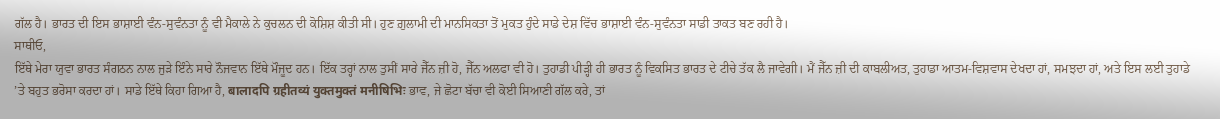ਗੱਲ ਹੈ। ਭਾਰਤ ਦੀ ਇਸ ਭਾਸ਼ਾਈ ਵੰਨ-ਸੁਵੰਨਤਾ ਨੂੰ ਵੀ ਮੈਕਾਲੇ ਨੇ ਕੁਚਲਨ ਦੀ ਕੋਸ਼ਿਸ਼ ਕੀਤੀ ਸੀ। ਹੁਣ ਗ਼ੁਲਾਮੀ ਦੀ ਮਾਨਸਿਕਤਾ ਤੋਂ ਮੁਕਤ ਹੁੰਦੇ ਸਾਡੇ ਦੇਸ਼ ਵਿੱਚ ਭਾਸ਼ਾਈ ਵੰਨ-ਸੁਵੰਨਤਾ ਸਾਡੀ ਤਾਕਤ ਬਣ ਰਹੀ ਹੈ।
ਸਾਥੀਓ,
ਇੱਥੇ ਮੇਰਾ ਯੁਵਾ ਭਾਰਤ ਸੰਗਠਨ ਨਾਲ ਜੁੜੇ ਇੰਨੇ ਸਾਰੇ ਨੌਜਵਾਨ ਇੱਥੇ ਮੌਜੂਦ ਹਨ। ਇੱਕ ਤਰ੍ਹਾਂ ਨਾਲ ਤੁਸੀਂ ਸਾਰੇ ਜੈੱਨ ਜ਼ੀ ਹੋ, ਜੈੱਨ ਅਲਫਾ ਵੀ ਹੋ। ਤੁਹਾਡੀ ਪੀੜ੍ਹੀ ਹੀ ਭਾਰਤ ਨੂੰ ਵਿਕਸਿਤ ਭਾਰਤ ਦੇ ਟੀਚੇ ਤੱਕ ਲੈ ਜਾਵੇਗੀ। ਮੈਂ ਜੈੱਨ ਜ਼ੀ ਦੀ ਕਾਬਲੀਅਤ, ਤੁਹਾਡਾ ਆਤਮ-ਵਿਸ਼ਵਾਸ ਦੇਖਦਾ ਹਾਂ, ਸਮਝਦਾ ਹਾਂ, ਅਤੇ ਇਸ ਲਈ ਤੁਹਾਡੇ ’ਤੇ ਬਹੁਤ ਭਰੋਸਾ ਕਰਦਾ ਹਾਂ। ਸਾਡੇ ਇੱਥੇ ਕਿਹਾ ਗਿਆ ਹੈ, बालादपि ग्रहीतव्यं युक्तमुक्तं मनीषिभिः ਭਾਵ, ਜੇ ਛੋਟਾ ਬੱਚਾ ਵੀ ਕੋਈ ਸਿਆਣੀ ਗੱਲ ਕਰੇ, ਤਾਂ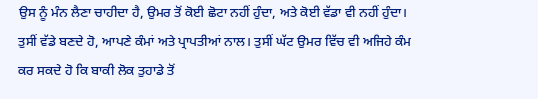ਉਸ ਨੂੰ ਮੰਨ ਲੈਣਾ ਚਾਹੀਦਾ ਹੈ, ਉਮਰ ਤੋਂ ਕੋਈ ਛੋਟਾ ਨਹੀਂ ਹੁੰਦਾ, ਅਤੇ ਕੋਈ ਵੱਡਾ ਵੀ ਨਹੀਂ ਹੁੰਦਾ। ਤੁਸੀਂ ਵੱਡੇ ਬਣਦੇ ਹੋ, ਆਪਣੇ ਕੰਮਾਂ ਅਤੇ ਪ੍ਰਾਪਤੀਆਂ ਨਾਲ। ਤੁਸੀਂ ਘੱਟ ਉਮਰ ਵਿੱਚ ਵੀ ਅਜਿਹੇ ਕੰਮ ਕਰ ਸਕਦੇ ਹੋ ਕਿ ਬਾਕੀ ਲੋਕ ਤੁਹਾਡੇ ਤੋਂ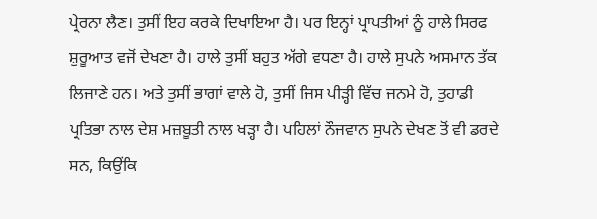ਪ੍ਰੇਰਨਾ ਲੈਣ। ਤੁਸੀਂ ਇਹ ਕਰਕੇ ਦਿਖਾਇਆ ਹੈ। ਪਰ ਇਨ੍ਹਾਂ ਪ੍ਰਾਪਤੀਆਂ ਨੂੰ ਹਾਲੇ ਸਿਰਫ ਸ਼ੁਰੂਆਤ ਵਜੋਂ ਦੇਖਣਾ ਹੈ। ਹਾਲੇ ਤੁਸੀਂ ਬਹੁਤ ਅੱਗੇ ਵਧਣਾ ਹੈ। ਹਾਲੇ ਸੁਪਨੇ ਅਸਮਾਨ ਤੱਕ ਲਿਜਾਣੇ ਹਨ। ਅਤੇ ਤੁਸੀਂ ਭਾਗਾਂ ਵਾਲੇ ਹੋ, ਤੁਸੀਂ ਜਿਸ ਪੀੜ੍ਹੀ ਵਿੱਚ ਜਨਮੇ ਹੋ, ਤੁਹਾਡੀ ਪ੍ਰਤਿਭਾ ਨਾਲ ਦੇਸ਼ ਮਜ਼ਬੂਤੀ ਨਾਲ ਖੜ੍ਹਾ ਹੈ। ਪਹਿਲਾਂ ਨੌਜਵਾਨ ਸੁਪਨੇ ਦੇਖਣ ਤੋਂ ਵੀ ਡਰਦੇ ਸਨ, ਕਿਉਂਕਿ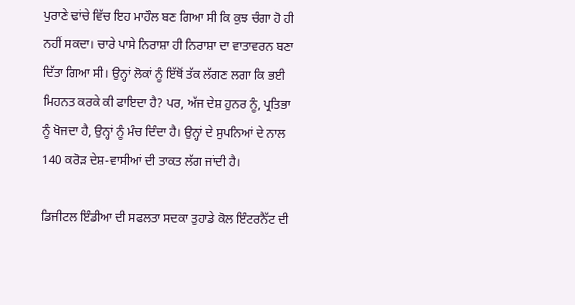ਪੁਰਾਣੇ ਢਾਂਚੇ ਵਿੱਚ ਇਹ ਮਾਹੌਲ ਬਣ ਗਿਆ ਸੀ ਕਿ ਕੁਝ ਚੰਗਾ ਹੋ ਹੀ ਨਹੀਂ ਸਕਦਾ। ਚਾਰੇ ਪਾਸੇ ਨਿਰਾਸ਼ਾ ਹੀ ਨਿਰਾਸ਼ਾ ਦਾ ਵਾਤਾਵਰਨ ਬਣਾ ਦਿੱਤਾ ਗਿਆ ਸੀ। ਉਨ੍ਹਾਂ ਲੋਕਾਂ ਨੂੰ ਇੱਥੋਂ ਤੱਕ ਲੱਗਣ ਲਗਾ ਕਿ ਭਈ ਮਿਹਨਤ ਕਰਕੇ ਕੀ ਫਾਇਦਾ ਹੈ? ਪਰ, ਅੱਜ ਦੇਸ਼ ਹੁਨਰ ਨੂੰ, ਪ੍ਰਤਿਭਾ ਨੂੰ ਖੋਜਦਾ ਹੈ, ਉਨ੍ਹਾਂ ਨੂੰ ਮੰਚ ਦਿੰਦਾ ਹੈ। ਉਨ੍ਹਾਂ ਦੇ ਸੁਪਨਿਆਂ ਦੇ ਨਾਲ 140 ਕਰੋੜ ਦੇਸ਼-ਵਾਸੀਆਂ ਦੀ ਤਾਕਤ ਲੱਗ ਜਾਂਦੀ ਹੈ।

ਡਿਜੀਟਲ ਇੰਡੀਆ ਦੀ ਸਫਲਤਾ ਸਦਕਾ ਤੁਹਾਡੇ ਕੋਲ ਇੰਟਰਨੈੱਟ ਦੀ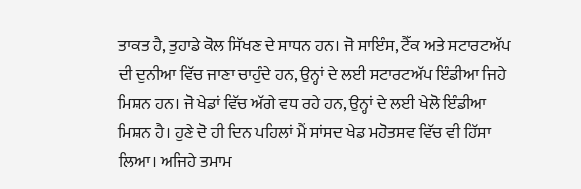ਤਾਕਤ ਹੈ, ਤੁਹਾਡੇ ਕੋਲ ਸਿੱਖਣ ਦੇ ਸਾਧਨ ਹਨ। ਜੋ ਸਾਇੰਸ, ਟੈੱਕ ਅਤੇ ਸਟਾਰਟਅੱਪ ਦੀ ਦੁਨੀਆ ਵਿੱਚ ਜਾਣਾ ਚਾਹੁੰਦੇ ਹਨ, ਉਨ੍ਹਾਂ ਦੇ ਲਈ ਸਟਾਰਟਅੱਪ ਇੰਡੀਆ ਜਿਹੇ ਮਿਸ਼ਨ ਹਨ। ਜੋ ਖੇਡਾਂ ਵਿੱਚ ਅੱਗੇ ਵਧ ਰਹੇ ਹਨ, ਉਨ੍ਹਾਂ ਦੇ ਲਈ ਖੇਲੋ ਇੰਡੀਆ ਮਿਸ਼ਨ ਹੈ। ਹੁਣੇ ਦੋ ਹੀ ਦਿਨ ਪਹਿਲਾਂ ਮੈਂ ਸਾਂਸਦ ਖੇਡ ਮਹੋਤਸਵ ਵਿੱਚ ਵੀ ਹਿੱਸਾ ਲਿਆ। ਅਜਿਹੇ ਤਮਾਮ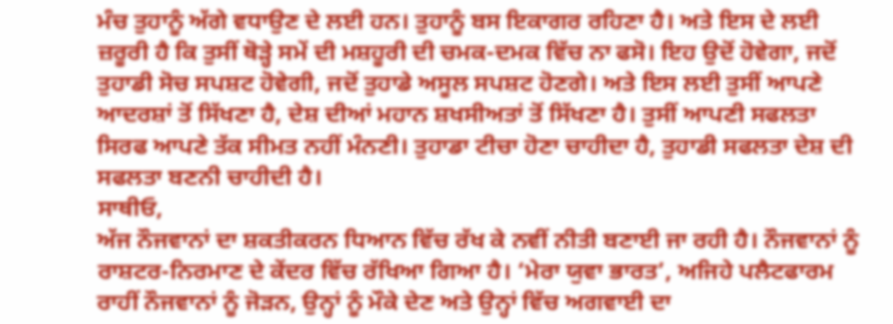ਮੰਚ ਤੁਹਾਨੂੰ ਅੱਗੇ ਵਧਾਉਣ ਦੇ ਲਈ ਹਨ। ਤੁਹਾਨੂੰ ਬਸ ਇਕਾਗਰ ਰਹਿਣਾ ਹੈ। ਅਤੇ ਇਸ ਦੇ ਲਈ ਜ਼ਰੂਰੀ ਹੈ ਕਿ ਤੁਸੀਂ ਥੋੜ੍ਹੇ ਸਮੇਂ ਦੀ ਮਸ਼ਹੂਰੀ ਦੀ ਚਮਕ-ਦਮਕ ਵਿੱਚ ਨਾ ਫਸੋ। ਇਹ ਉਦੋਂ ਹੋਵੇਗਾ, ਜਦੋਂ ਤੁਹਾਡੀ ਸੋਚ ਸਪਸ਼ਟ ਹੋਵੇਗੀ, ਜਦੋਂ ਤੁਹਾਡੇ ਅਸੂਲ ਸਪਸ਼ਟ ਹੋਣਗੇ। ਅਤੇ ਇਸ ਲਈ ਤੁਸੀਂ ਆਪਣੇ ਆਦਰਸ਼ਾਂ ਤੋਂ ਸਿੱਖਣਾ ਹੈ, ਦੇਸ਼ ਦੀਆਂ ਮਹਾਨ ਸ਼ਖਸੀਅਤਾਂ ਤੋਂ ਸਿੱਖਣਾ ਹੈ। ਤੁਸੀਂ ਆਪਣੀ ਸਫਲਤਾ ਸਿਰਫ ਆਪਣੇ ਤੱਕ ਸੀਮਤ ਨਹੀਂ ਮੰਨਣੀ। ਤੁਹਾਡਾ ਟੀਚਾ ਹੋਣਾ ਚਾਹੀਦਾ ਹੈ, ਤੁਹਾਡੀ ਸਫਲਤਾ ਦੇਸ਼ ਦੀ ਸਫਲਤਾ ਬਣਨੀ ਚਾਹੀਦੀ ਹੈ।
ਸਾਥੀਓ,
ਅੱਜ ਨੌਜਵਾਨਾਂ ਦਾ ਸ਼ਕਤੀਕਰਨ ਧਿਆਨ ਵਿੱਚ ਰੱਖ ਕੇ ਨਵੀਂ ਨੀਤੀ ਬਣਾਈ ਜਾ ਰਹੀ ਹੈ। ਨੌਜਵਾਨਾਂ ਨੂੰ ਰਾਸ਼ਟਰ-ਨਿਰਮਾਣ ਦੇ ਕੇਂਦਰ ਵਿੱਚ ਰੱਖਿਆ ਗਿਆ ਹੈ। ‘ਮੇਰਾ ਯੁਵਾ ਭਾਰਤ’, ਅਜਿਹੇ ਪਲੈਟਫਾਰਮ ਰਾਹੀਂ ਨੌਜਵਾਨਾਂ ਨੂੰ ਜੋੜਨ, ਉਨ੍ਹਾਂ ਨੂੰ ਮੌਕੇ ਦੇਣ ਅਤੇ ਉਨ੍ਹਾਂ ਵਿੱਚ ਅਗਵਾਈ ਦਾ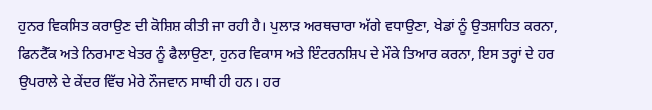ਹੁਨਰ ਵਿਕਸਿਤ ਕਰਾਉਣ ਦੀ ਕੋਸ਼ਿਸ਼ ਕੀਤੀ ਜਾ ਰਹੀ ਹੈ। ਪੁਲਾੜ ਅਰਥਚਾਰਾ ਅੱਗੇ ਵਧਾਉਣਾ, ਖੇਡਾਂ ਨੂੰ ਉਤਸ਼ਾਹਿਤ ਕਰਨਾ, ਫਿਨਟੈੱਕ ਅਤੇ ਨਿਰਮਾਣ ਖੇਤਰ ਨੂੰ ਫੈਲਾਉਣਾ, ਹੁਨਰ ਵਿਕਾਸ ਅਤੇ ਇੰਟਰਨਸ਼ਿਪ ਦੇ ਮੌਕੇ ਤਿਆਰ ਕਰਨਾ, ਇਸ ਤਰ੍ਹਾਂ ਦੇ ਹਰ ਉਪਰਾਲੇ ਦੇ ਕੇਂਦਰ ਵਿੱਚ ਮੇਰੇ ਨੌਜਵਾਨ ਸਾਥੀ ਹੀ ਹਨ। ਹਰ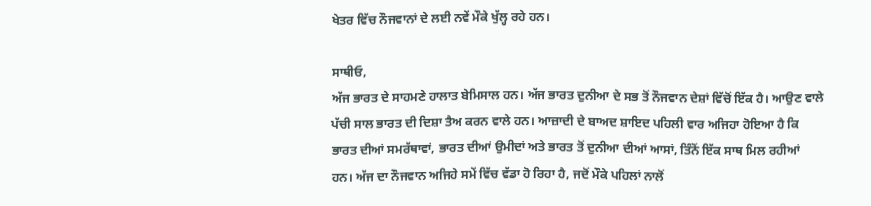ਖੇਤਰ ਵਿੱਚ ਨੌਜਵਾਨਾਂ ਦੇ ਲਈ ਨਵੇਂ ਮੌਕੇ ਖੁੱਲ੍ਹ ਰਹੇ ਹਨ।

ਸਾਥੀਓ,
ਅੱਜ ਭਾਰਤ ਦੇ ਸਾਹਮਣੇ ਹਾਲਾਤ ਬੇਮਿਸਾਲ ਹਨ। ਅੱਜ ਭਾਰਤ ਦੁਨੀਆ ਦੇ ਸਭ ਤੋਂ ਨੌਜਵਾਨ ਦੇਸ਼ਾਂ ਵਿੱਚੋਂ ਇੱਕ ਹੈ। ਆਉਣ ਵਾਲੇ ਪੱਚੀ ਸਾਲ ਭਾਰਤ ਦੀ ਦਿਸ਼ਾ ਤੈਅ ਕਰਨ ਵਾਲੇ ਹਨ। ਆਜ਼ਾਦੀ ਦੇ ਬਾਅਦ ਸ਼ਾਇਦ ਪਹਿਲੀ ਵਾਰ ਅਜਿਹਾ ਹੋਇਆ ਹੈ ਕਿ ਭਾਰਤ ਦੀਆਂ ਸਮਰੱਥਾਵਾਂ, ਭਾਰਤ ਦੀਆਂ ਉਮੀਦਾਂ ਅਤੇ ਭਾਰਤ ਤੋਂ ਦੁਨੀਆ ਦੀਆਂ ਆਸਾਂ, ਤਿੰਨੋਂ ਇੱਕ ਸਾਥ ਮਿਲ ਰਹੀਆਂ ਹਨ। ਅੱਜ ਦਾ ਨੌਜਵਾਨ ਅਜਿਹੇ ਸਮੇਂ ਵਿੱਚ ਵੱਡਾ ਹੋ ਰਿਹਾ ਹੈ, ਜਦੋਂ ਮੌਕੇ ਪਹਿਲਾਂ ਨਾਲੋਂ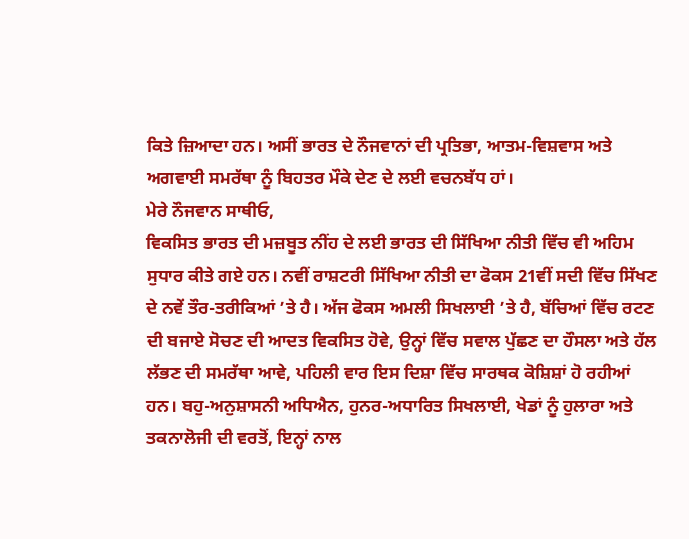ਕਿਤੇ ਜ਼ਿਆਦਾ ਹਨ। ਅਸੀਂ ਭਾਰਤ ਦੇ ਨੌਜਵਾਨਾਂ ਦੀ ਪ੍ਰਤਿਭਾ, ਆਤਮ-ਵਿਸ਼ਵਾਸ ਅਤੇ ਅਗਵਾਈ ਸਮਰੱਥਾ ਨੂੰ ਬਿਹਤਰ ਮੌਕੇ ਦੇਣ ਦੇ ਲਈ ਵਚਨਬੱਧ ਹਾਂ।
ਮੇਰੇ ਨੌਜਵਾਨ ਸਾਥੀਓ,
ਵਿਕਸਿਤ ਭਾਰਤ ਦੀ ਮਜ਼ਬੂਤ ਨੀਂਹ ਦੇ ਲਈ ਭਾਰਤ ਦੀ ਸਿੱਖਿਆ ਨੀਤੀ ਵਿੱਚ ਵੀ ਅਹਿਮ ਸੁਧਾਰ ਕੀਤੇ ਗਏ ਹਨ। ਨਵੀਂ ਰਾਸ਼ਟਰੀ ਸਿੱਖਿਆ ਨੀਤੀ ਦਾ ਫੋਕਸ 21ਵੀਂ ਸਦੀ ਵਿੱਚ ਸਿੱਖਣ ਦੇ ਨਵੇਂ ਤੌਰ-ਤਰੀਕਿਆਂ ’ਤੇ ਹੈ। ਅੱਜ ਫੋਕਸ ਅਮਲੀ ਸਿਖਲਾਈ ’ਤੇ ਹੈ, ਬੱਚਿਆਂ ਵਿੱਚ ਰਟਣ ਦੀ ਬਜਾਏ ਸੋਚਣ ਦੀ ਆਦਤ ਵਿਕਸਿਤ ਹੋਵੇ, ਉਨ੍ਹਾਂ ਵਿੱਚ ਸਵਾਲ ਪੁੱਛਣ ਦਾ ਹੌਸਲਾ ਅਤੇ ਹੱਲ ਲੱਭਣ ਦੀ ਸਮਰੱਥਾ ਆਵੇ, ਪਹਿਲੀ ਵਾਰ ਇਸ ਦਿਸ਼ਾ ਵਿੱਚ ਸਾਰਥਕ ਕੋਸ਼ਿਸ਼ਾਂ ਹੋ ਰਹੀਆਂ ਹਨ। ਬਹੁ-ਅਨੁਸ਼ਾਸਨੀ ਅਧਿਐਨ, ਹੁਨਰ-ਅਧਾਰਿਤ ਸਿਖਲਾਈ, ਖੇਡਾਂ ਨੂੰ ਹੁਲਾਰਾ ਅਤੇ ਤਕਨਾਲੋਜੀ ਦੀ ਵਰਤੋਂ, ਇਨ੍ਹਾਂ ਨਾਲ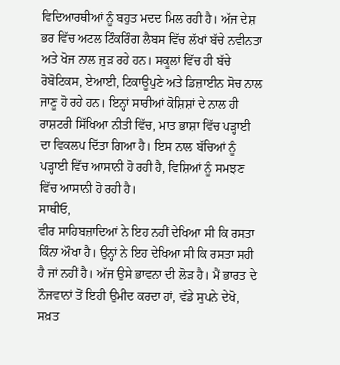ਵਿਦਿਆਰਥੀਆਂ ਨੂੰ ਬਹੁਤ ਮਦਦ ਮਿਲ ਰਹੀ ਹੈ। ਅੱਜ ਦੇਸ਼ ਭਰ ਵਿੱਚ ਅਟਲ ਟਿੰਕਰਿੰਗ ਲੈਬਸ ਵਿੱਚ ਲੱਖਾਂ ਬੱਚੇ ਨਵੀਨਤਾ ਅਤੇ ਖੋਜ ਨਾਲ ਜੁੜ ਰਹੇ ਹਨ। ਸਕੂਲਾਂ ਵਿੱਚ ਹੀ ਬੱਚੇ ਰੋਬੋਟਿਕਸ, ਏਆਈ, ਟਿਕਾਊਪੁਣੇ ਅਤੇ ਡਿਜ਼ਾਈਨ ਸੋਚ ਨਾਲ ਜਾਣੂ ਹੋ ਰਹੇ ਹਨ। ਇਨ੍ਹਾਂ ਸਾਰੀਆਂ ਕੋਸ਼ਿਸ਼ਾਂ ਦੇ ਨਾਲ ਹੀ ਰਾਸ਼ਟਰੀ ਸਿੱਖਿਆ ਨੀਤੀ ਵਿੱਚ, ਮਾਤ ਭਾਸ਼ਾ ਵਿੱਚ ਪੜ੍ਹਾਈ ਦਾ ਵਿਕਲਪ ਦਿੱਤਾ ਗਿਆ ਹੈ। ਇਸ ਨਾਲ ਬੱਚਿਆਂ ਨੂੰ ਪੜ੍ਹਾਈ ਵਿੱਚ ਆਸਾਨੀ ਹੋ ਰਹੀ ਹੈ, ਵਿਸ਼ਿਆਂ ਨੂੰ ਸਮਝਣ ਵਿੱਚ ਆਸਾਨੀ ਹੋ ਰਹੀ ਹੈ।
ਸਾਥੀਓ,
ਵੀਰ ਸਾਹਿਬਜ਼ਾਦਿਆਂ ਨੇ ਇਹ ਨਹੀਂ ਦੇਖਿਆ ਸੀ ਕਿ ਰਸਤਾ ਕਿੰਨਾ ਔਖਾ ਹੈ। ਉਨ੍ਹਾਂ ਨੇ ਇਹ ਦੇਖਿਆ ਸੀ ਕਿ ਰਸਤਾ ਸਹੀ ਹੈ ਜਾਂ ਨਹੀਂ ਹੈ। ਅੱਜ ਉਸੇ ਭਾਵਨਾ ਦੀ ਲੋੜ ਹੈ। ਮੈਂ ਭਾਰਤ ਦੇ ਨੌਜਵਾਨਾਂ ਤੋਂ ਇਹੀ ਉਮੀਦ ਕਰਦਾ ਹਾਂ, ਵੱਡੇ ਸੁਪਨੇ ਦੇਖੋ, ਸਖ਼ਤ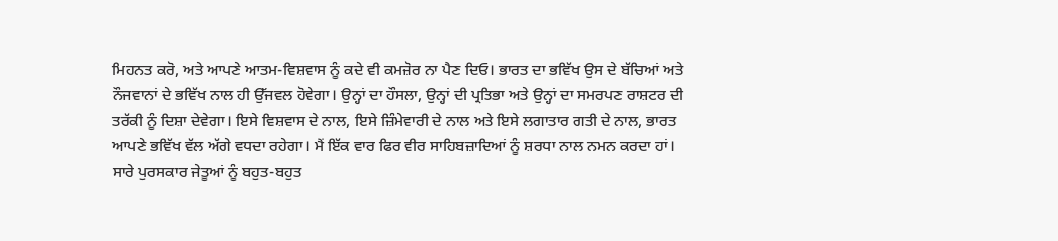ਮਿਹਨਤ ਕਰੋ, ਅਤੇ ਆਪਣੇ ਆਤਮ-ਵਿਸ਼ਵਾਸ ਨੂੰ ਕਦੇ ਵੀ ਕਮਜ਼ੋਰ ਨਾ ਪੈਣ ਦਿਓ। ਭਾਰਤ ਦਾ ਭਵਿੱਖ ਉਸ ਦੇ ਬੱਚਿਆਂ ਅਤੇ ਨੌਜਵਾਨਾਂ ਦੇ ਭਵਿੱਖ ਨਾਲ ਹੀ ਉੱਜਵਲ ਹੋਵੇਗਾ। ਉਨ੍ਹਾਂ ਦਾ ਹੌਸਲਾ, ਉਨ੍ਹਾਂ ਦੀ ਪ੍ਰਤਿਭਾ ਅਤੇ ਉਨ੍ਹਾਂ ਦਾ ਸਮਰਪਣ ਰਾਸ਼ਟਰ ਦੀ ਤਰੱਕੀ ਨੂੰ ਦਿਸ਼ਾ ਦੇਵੇਗਾ। ਇਸੇ ਵਿਸ਼ਵਾਸ ਦੇ ਨਾਲ, ਇਸੇ ਜ਼ਿੰਮੇਵਾਰੀ ਦੇ ਨਾਲ ਅਤੇ ਇਸੇ ਲਗਾਤਾਰ ਗਤੀ ਦੇ ਨਾਲ, ਭਾਰਤ ਆਪਣੇ ਭਵਿੱਖ ਵੱਲ ਅੱਗੇ ਵਧਦਾ ਰਹੇਗਾ। ਮੈਂ ਇੱਕ ਵਾਰ ਫਿਰ ਵੀਰ ਸਾਹਿਬਜ਼ਾਦਿਆਂ ਨੂੰ ਸ਼ਰਧਾ ਨਾਲ ਨਮਨ ਕਰਦਾ ਹਾਂ। ਸਾਰੇ ਪੁਰਸਕਾਰ ਜੇਤੂਆਂ ਨੂੰ ਬਹੁਤ-ਬਹੁਤ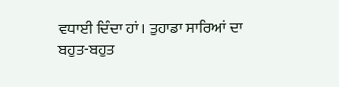ਵਧਾਈ ਦਿੰਦਾ ਹਾਂ। ਤੁਹਾਡਾ ਸਾਰਿਆਂ ਦਾ ਬਹੁਤ-ਬਹੁਤ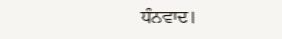ਧੰਨਵਾਦ।